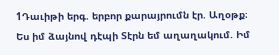1Դաւիթի երգ. երբոր քարայրումն էր. Աղօթք։ Ես իմ ձայնով դէպի Տէրն եմ աղաղակում. Իմ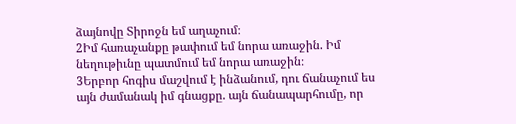ձայնովը Տիրոջն եմ աղաչում։
2Իմ հառաչանքը թափում եմ նորա առաջին. Իմ նեղութիւնը պատմում եմ նորա առաջին։
3Երբոր հոգիս մաշվում է ինձանում, դու ճանաչում ես այն ժամանակ իմ գնացքը. այն ճանապարհումը, որ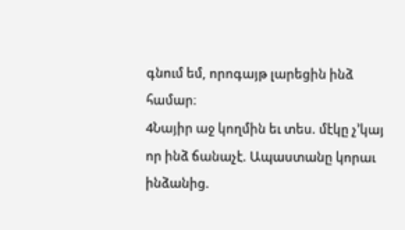գնում եմ, որոգայթ լարեցին ինձ համար։
4Նայիր աջ կողմին եւ տես. մէկը չ’կայ որ ինձ ճանաչէ. Ապաստանը կորաւ ինձանից.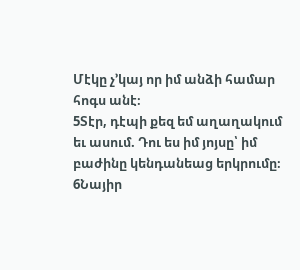Մէկը չ’կայ որ իմ անձի համար հոգս անէ։
5Տէր, դէպի քեզ եմ աղաղակում եւ ասում. Դու ես իմ յոյսը՝ իմ բաժինը կենդանեաց երկրումը։
6Նայիր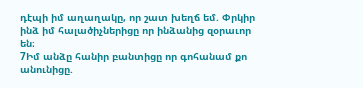դէպի իմ աղաղակը, որ շատ խեղճ եմ. Փրկիր ինձ իմ հալածիչներիցը որ ինձանից զօրաւոր են։
7Իմ անձը հանիր բանտիցը որ գոհանամ քո անունիցը.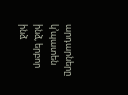արդարները կ’պատեն ինձ, երբոր ինձ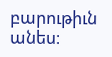բարութիւն անես։